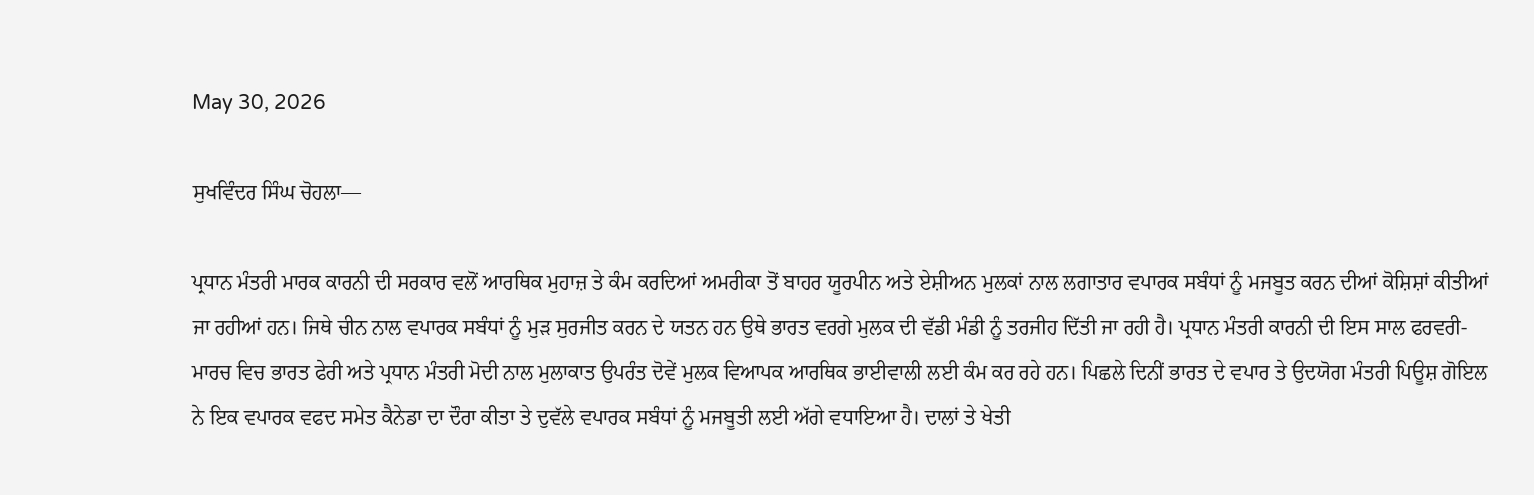May 30, 2026

ਸੁਖਵਿੰਦਰ ਸਿੰਘ ਚੋਹਲਾ—

ਪ੍ਰਧਾਨ ਮੰਤਰੀ ਮਾਰਕ ਕਾਰਨੀ ਦੀ ਸਰਕਾਰ ਵਲੋਂ ਆਰਥਿਕ ਮੁਹਾਜ਼ ਤੇ ਕੰਮ ਕਰਦਿਆਂ ਅਮਰੀਕਾ ਤੋਂ ਬਾਹਰ ਯੂਰਪੀਨ ਅਤੇ ਏਸ਼ੀਅਨ ਮੁਲਕਾਂ ਨਾਲ ਲਗਾਤਾਰ ਵਪਾਰਕ ਸਬੰਧਾਂ ਨੂੰ ਮਜਬੂਤ ਕਰਨ ਦੀਆਂ ਕੋਸ਼ਿਸ਼ਾਂ ਕੀਤੀਆਂ ਜਾ ਰਹੀਆਂ ਹਨ। ਜਿਥੇ ਚੀਨ ਨਾਲ ਵਪਾਰਕ ਸਬੰਧਾਂ ਨੂੰ ਮੁੜ ਸੁਰਜੀਤ ਕਰਨ ਦੇ ਯਤਨ ਹਨ ਉਥੇ ਭਾਰਤ ਵਰਗੇ ਮੁਲਕ ਦੀ ਵੱਡੀ ਮੰਡੀ ਨੂੰ ਤਰਜੀਹ ਦਿੱਤੀ ਜਾ ਰਹੀ ਹੈ। ਪ੍ਰਧਾਨ ਮੰਤਰੀ ਕਾਰਨੀ ਦੀ ਇਸ ਸਾਲ ਫਰਵਰੀ-ਮਾਰਚ ਵਿਚ ਭਾਰਤ ਫੇਰੀ ਅਤੇ ਪ੍ਰਧਾਨ ਮੰਤਰੀ ਮੋਦੀ ਨਾਲ ਮੁਲਾਕਾਤ ਉਪਰੰਤ ਦੋਵੇਂ ਮੁਲਕ ਵਿਆਪਕ ਆਰਥਿਕ ਭਾਈਵਾਲੀ ਲਈ ਕੰਮ ਕਰ ਰਹੇ ਹਨ। ਪਿਛਲੇ ਦਿਨੀਂ ਭਾਰਤ ਦੇ ਵਪਾਰ ਤੇ ਉਦਯੋਗ ਮੰਤਰੀ ਪਿਊਸ਼ ਗੋਇਲ ਨੇ ਇਕ ਵਪਾਰਕ ਵਫਦ ਸਮੇਤ ਕੈਨੇਡਾ ਦਾ ਦੌਰਾ ਕੀਤਾ ਤੇ ਦੁਵੱਲੇ ਵਪਾਰਕ ਸਬੰਧਾਂ ਨੂੰ ਮਜਬੂਤੀ ਲਈ ਅੱਗੇ ਵਧਾਇਆ ਹੈ। ਦਾਲਾਂ ਤੇ ਖੇਤੀ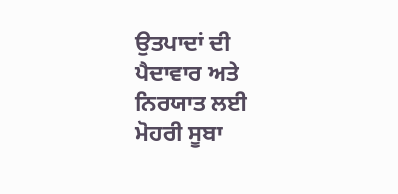ਉਤਪਾਦਾਂ ਦੀ ਪੈਦਾਵਾਰ ਅਤੇ ਨਿਰਯਾਤ ਲਈ ਮੋਹਰੀ ਸੂਬਾ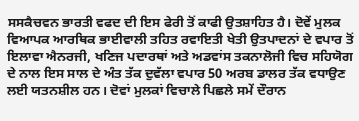ਸਸਕੈਚਵਨ ਭਾਰਤੀ ਵਫਦ ਦੀ ਇਸ ਫੇਰੀ ਤੋਂ ਕਾਫੀ ਉਤਸ਼ਾਹਿਤ ਹੈ। ਦੋਵੇਂ ਮੁਲਕ ਵਿਆਪਕ ਆਰਥਿਕ ਭਾਈਵਾਲੀ ਤਹਿਤ ਰਵਾਇਤੀ ਖੇਤੀ ਉਤਪਾਦਨਾਂ ਦੇ ਵਪਾਰ ਤੋਂ ਇਲਾਵਾ ਐਨਰਜੀ, ਖਣਿਜ ਪਦਾਰਥਾਂ ਅਤੇ ਅਡਵਾਂਸ ਤਕਨਾਲੋਜੀ ਵਿਚ ਸਹਿਯੋਗ ਦੇ ਨਾਲ ਇਸ ਸਾਲ ਦੇ ਅੰਤ ਤੱਕ ਦੁਵੱਲਾ ਵਪਾਰ 50 ਅਰਬ ਡਾਲਰ ਤੱਕ ਵਧਾਉਣ ਲਈ ਯਤਨਸ਼ੀਲ ਹਨ। ਦੋਵਾਂ ਮੁਲਕਾਂ ਵਿਚਾਲੇ ਪਿਛਲੇ ਸਮੇਂ ਦੌਰਾਨ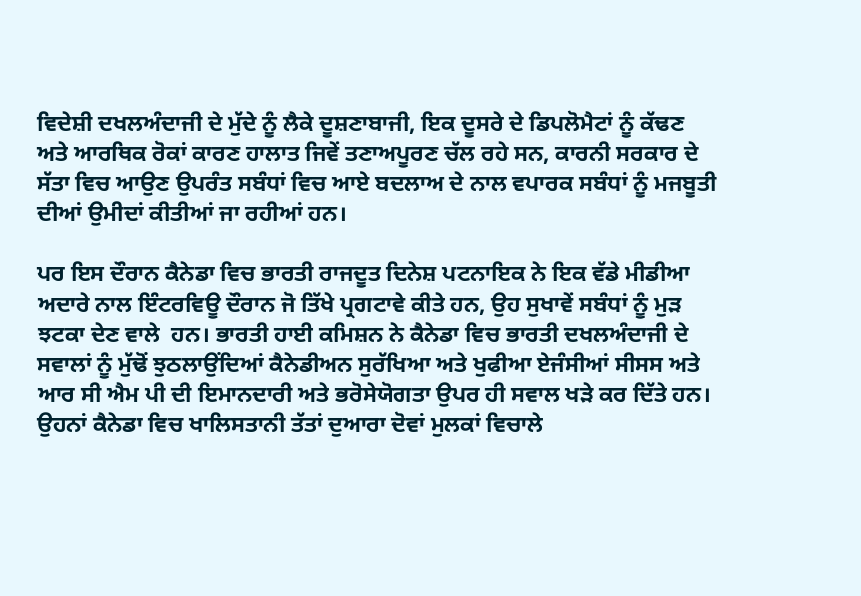ਵਿਦੇਸ਼ੀ ਦਖਲਅੰਦਾਜੀ ਦੇ ਮੁੱਦੇ ਨੂੰ ਲੈਕੇ ਦੂਸ਼ਣਾਬਾਜੀ, ਇਕ ਦੂਸਰੇ ਦੇ ਡਿਪਲੋਮੈਟਾਂ ਨੂੰ ਕੱਢਣ ਅਤੇ ਆਰਥਿਕ ਰੋਕਾਂ ਕਾਰਣ ਹਾਲਾਤ ਜਿਵੇਂ ਤਣਾਅਪੂਰਣ ਚੱਲ ਰਹੇ ਸਨ, ਕਾਰਨੀ ਸਰਕਾਰ ਦੇ ਸੱਤਾ ਵਿਚ ਆਉਣ ਉਪਰੰਤ ਸਬੰਧਾਂ ਵਿਚ ਆਏ ਬਦਲਾਅ ਦੇ ਨਾਲ ਵਪਾਰਕ ਸਬੰਧਾਂ ਨੂੰ ਮਜਬੂਤੀ ਦੀਆਂ ਉਮੀਦਾਂ ਕੀਤੀਆਂ ਜਾ ਰਹੀਆਂ ਹਨ।

ਪਰ ਇਸ ਦੌਰਾਨ ਕੈਨੇਡਾ ਵਿਚ ਭਾਰਤੀ ਰਾਜਦੂਤ ਦਿਨੇਸ਼ ਪਟਨਾਇਕ ਨੇ ਇਕ ਵੱਡੇ ਮੀਡੀਆ ਅਦਾਰੇ ਨਾਲ ਇੰਟਰਵਿਊ ਦੌਰਾਨ ਜੋ ਤਿੱਖੇ ਪ੍ਰਗਟਾਵੇ ਕੀਤੇ ਹਨ, ਉਹ ਸੁਖਾਵੇਂ ਸਬੰਧਾਂ ਨੂੰ ਮੁੜ ਝਟਕਾ ਦੇਣ ਵਾਲੇ  ਹਨ। ਭਾਰਤੀ ਹਾਈ ਕਮਿਸ਼ਨ ਨੇ ਕੈਨੇਡਾ ਵਿਚ ਭਾਰਤੀ ਦਖਲਅੰਦਾਜੀ ਦੇ ਸਵਾਲਾਂ ਨੂੰ ਮੁੱਢੋਂ ਝੁਠਲਾਉਂਦਿਆਂ ਕੈਨੇਡੀਅਨ ਸੁਰੱਖਿਆ ਅਤੇ ਖੁਫੀਆ ਏਜੰਸੀਆਂ ਸੀਸਸ ਅਤੇ ਆਰ ਸੀ ਐਮ ਪੀ ਦੀ ਇਮਾਨਦਾਰੀ ਅਤੇ ਭਰੋਸੇਯੋਗਤਾ ਉਪਰ ਹੀ ਸਵਾਲ ਖੜੇ ਕਰ ਦਿੱਤੇ ਹਨ। ਉਹਨਾਂ ਕੈਨੇਡਾ ਵਿਚ ਖਾਲਿਸਤਾਨੀ ਤੱਤਾਂ ਦੁਆਰਾ ਦੋਵਾਂ ਮੁਲਕਾਂ ਵਿਚਾਲੇ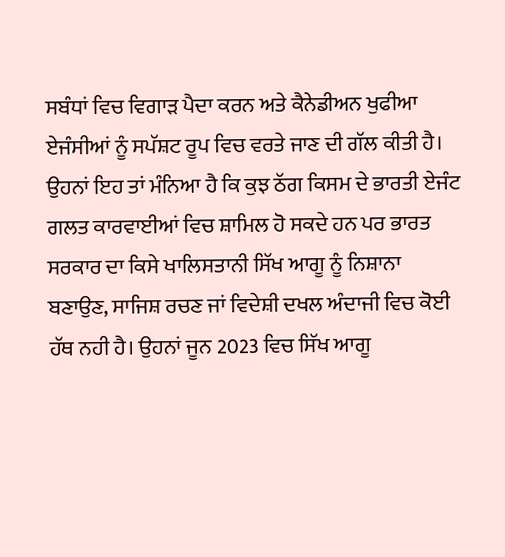ਸਬੰਧਾਂ ਵਿਚ ਵਿਗਾੜ ਪੈਦਾ ਕਰਨ ਅਤੇ ਕੈਨੇਡੀਅਨ ਖੁਫੀਆ ਏਜੰਸੀਆਂ ਨੂੰ ਸਪੱਸ਼ਟ ਰੂਪ ਵਿਚ ਵਰਤੇ ਜਾਣ ਦੀ ਗੱਲ ਕੀਤੀ ਹੈ। ਉਹਨਾਂ ਇਹ ਤਾਂ ਮੰਨਿਆ ਹੈ ਕਿ ਕੁਝ ਠੱਗ ਕਿਸਮ ਦੇ ਭਾਰਤੀ ਏਜੰਟ ਗਲਤ ਕਾਰਵਾਈਆਂ ਵਿਚ ਸ਼ਾਮਿਲ ਹੋ ਸਕਦੇ ਹਨ ਪਰ ਭਾਰਤ ਸਰਕਾਰ ਦਾ ਕਿਸੇ ਖਾਲਿਸਤਾਨੀ ਸਿੱਖ ਆਗੂ ਨੂੰ ਨਿਸ਼ਾਨਾ ਬਣਾਉਣ, ਸਾਜਿਸ਼ ਰਚਣ ਜਾਂ ਵਿਦੇਸ਼ੀ ਦਖਲ ਅੰਦਾਜੀ ਵਿਚ ਕੋਈ ਹੱਥ ਨਹੀ ਹੈ। ਉਹਨਾਂ ਜੂਨ 2023 ਵਿਚ ਸਿੱਖ ਆਗੂ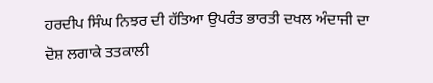ਹਰਦੀਪ ਸਿੰਘ ਨਿਝਰ ਦੀ ਹੱਤਿਆ ਉਪਰੰਤ ਭਾਰਤੀ ਦਖਲ ਅੰਦਾਜੀ ਦਾ ਦੋਸ਼ ਲਗਾਕੇ ਤਤਕਾਲੀ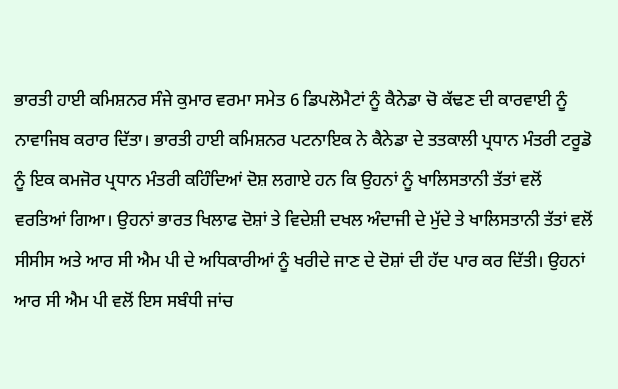ਭਾਰਤੀ ਹਾਈ ਕਮਿਸ਼ਨਰ ਸੰਜੇ ਕੁਮਾਰ ਵਰਮਾ ਸਮੇਤ 6 ਡਿਪਲੋਮੈਟਾਂ ਨੂੰ ਕੈਨੇਡਾ ਚੋ ਕੱਢਣ ਦੀ ਕਾਰਵਾਈ ਨੂੰ ਨਾਵਾਜਿਬ ਕਰਾਰ ਦਿੱਤਾ। ਭਾਰਤੀ ਹਾਈ ਕਮਿਸ਼ਨਰ ਪਟਨਾਇਕ ਨੇ ਕੈਨੇਡਾ ਦੇ ਤਤਕਾਲੀ ਪ੍ਰਧਾਨ ਮੰਤਰੀ ਟਰੂਡੋ ਨੂੰ ਇਕ ਕਮਜੋਰ ਪ੍ਰਧਾਨ ਮੰਤਰੀ ਕਹਿੰਦਿਆਂ ਦੋਸ਼ ਲਗਾਏ ਹਨ ਕਿ ਉਹਨਾਂ ਨੂੰ ਖਾਲਿਸਤਾਨੀ ਤੱਤਾਂ ਵਲੋਂ ਵਰਤਿਆਂ ਗਿਆ। ਉਹਨਾਂ ਭਾਰਤ ਖਿਲਾਫ ਦੋਸ਼ਾਂ ਤੇ ਵਿਦੇਸ਼ੀ ਦਖਲ ਅੰਦਾਜੀ ਦੇ ਮੁੱਦੇ ਤੇ ਖਾਲਿਸਤਾਨੀ ਤੱਤਾਂ ਵਲੋਂ ਸੀਸੀਸ ਅਤੇ ਆਰ ਸੀ ਐਮ ਪੀ ਦੇ ਅਧਿਕਾਰੀਆਂ ਨੂੰ ਖਰੀਦੇ ਜਾਣ ਦੇ ਦੋਸ਼ਾਂ ਦੀ ਹੱਦ ਪਾਰ ਕਰ ਦਿੱਤੀ। ਉਹਨਾਂ ਆਰ ਸੀ ਐਮ ਪੀ ਵਲੋਂ ਇਸ ਸਬੰਧੀ ਜਾਂਚ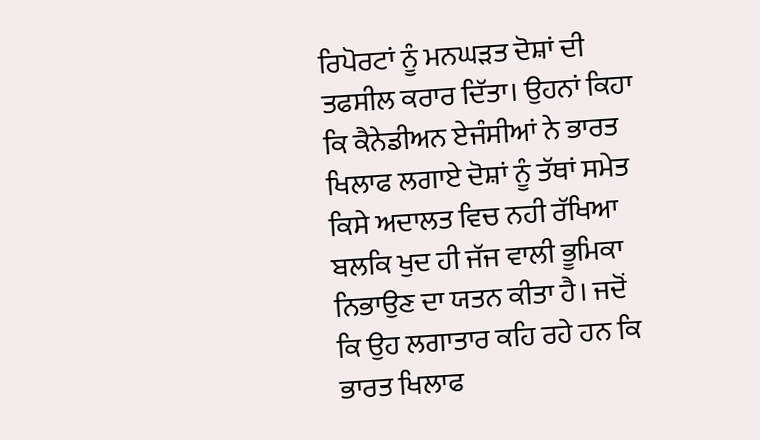ਰਿਪੋਰਟਾਂ ਨੂੰ ਮਨਘੜਤ ਦੋਸ਼ਾਂ ਦੀ ਤਫਸੀਲ ਕਰਾਰ ਦਿੱਤਾ। ਉਹਨਾਂ ਕਿਹਾ ਕਿ ਕੈਨੇਡੀਅਨ ਏਜੰਸੀਆਂ ਨੇ ਭਾਰਤ ਖਿਲਾਫ ਲਗਾਏ ਦੋਸ਼ਾਂ ਨੂੰ ਤੱਥਾਂ ਸਮੇਤ ਕਿਸੇ ਅਦਾਲਤ ਵਿਚ ਨਹੀ ਰੱਖਿਆ ਬਲਕਿ ਖੁਦ ਹੀ ਜੱਜ ਵਾਲੀ ਭੂਮਿਕਾ ਨਿਭਾਉਣ ਦਾ ਯਤਨ ਕੀਤਾ ਹੈ। ਜਦੋਂ ਕਿ ਉਹ ਲਗਾਤਾਰ ਕਹਿ ਰਹੇ ਹਨ ਕਿ ਭਾਰਤ ਖਿਲਾਫ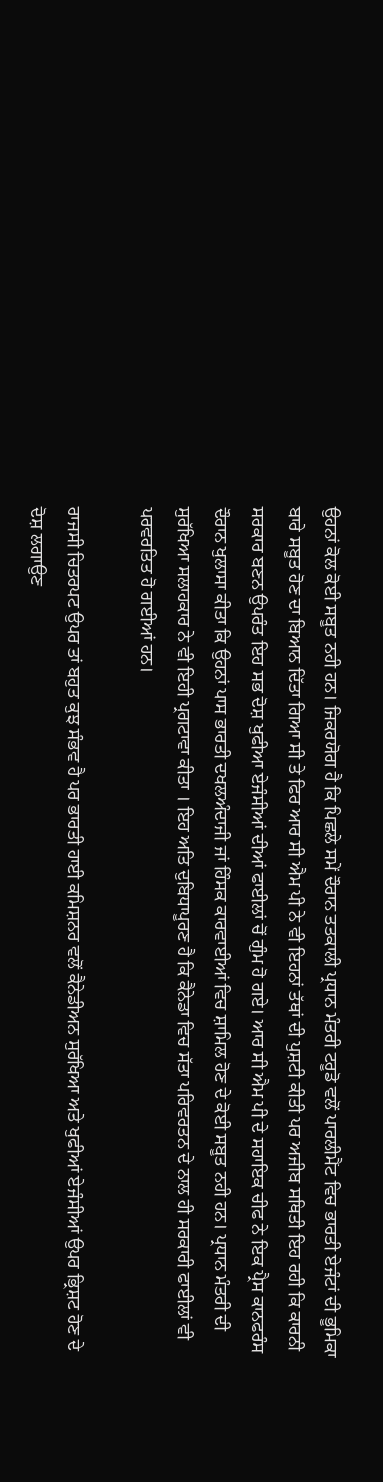ਉਹਨਾਂ ਕੋਲ ਕੋਈ ਸਬੂਤ ਨਹੀ ਹਨ। ਜਿਕਰਯੋਗ ਹੈ ਕਿ ਪਿਛਲੇ ਸਮੇਂ ਦੌਰਾਨ ਤਤਕਾਲੀ ਪ੍ਰਧਾਨ ਮੰਤਰੀ ਟਰੂਡੋ ਵਲੋਂ ਪਾਰਲੀਮੈਂਟ ਵਿਚ ਭਾਰਤੀ ਏਜੰਟਾਂ ਦੀ ਭੂਮਿਕਾ ਬਾਰੇ ਸਬੂਤ ਹੋਣ ਦਾ ਬਿਆਨ ਦਿੱਤਾ ਗਿਆ ਸੀ ਤੇ ਫਿਰ ਆਰ ਸੀ ਐਮ ਪੀ ਨੇ ਵੀ ਇਹਨਾਂ ਤੱਥਾਂ ਦੀ ਪੁਸ਼ਟੀ ਕੀਤੀ ਪਰ ਅਜੀਬ ਸਥਿਤੀ ਇਹ ਰਹੀ ਕਿ ਕਾਰਨੀ ਸਰਕਾਰ ਬਣਨ ਉਪਰੰਤ ਇਹ ਸਭ ਦੋਸ਼ ਖੁਫੀਆ ਏਜੰਸੀਆਂ ਦੀਆਂ ਫਾਈਲਾਂ ਚੋਂ ਗੁੰਮ ਹੋ ਗਏ। ਆਰ ਸੀ ਐਮ ਪੀ ਦੇ ਸਹਾਇਕ ਚੀਫ ਨੇ ਇਕ ਪ੍ਰੈਸ ਕਾਨਫਰੰਸ ਦੌਰਾਨ ਖੁਲਾਸਾ ਕੀਤਾ ਕਿ ਉਹਨਾਂ ਪਾਸ ਭਾਰਤੀ ਦਖਲਅੰਦਾਜੀ ਜਾਂ ਹਿੰਸਕ ਕਾਰਵਾਈਆਂ ਵਿਚ ਸ਼ਾਮਿਲ ਹੋਣ ਦੇ ਕੋਈ ਸਬੂਤ ਨਹੀ ਹਨ। ਪ੍ਰਧਾਨ ਮੰਤਰੀ ਦੀ ਸੁਰੱਖਿਆ ਸਲਾਹਕਾਰ ਨੇ ਵੀ ਇਹੀ ਪ੍ਰਗਟਾਵਾ ਕੀਤਾ । ਇਹ ਅਤਿ ਦੁਬਿਧਾਪੂਰਣ ਹੈ ਕਿ ਕੈਨੇਡਾ ਵਿਚ ਸੱਤਾ ਪਰਿਵਰਤਨ ਦੇ ਨਾਲ ਹੀ ਸਰਕਾਰੀ ਫਾਈਲਾਂ ਵੀ ਪਰਵਰਤਿਤ ਹੋ ਗਈਆਂ ਹਨ।

ਰਾਜਸੀ ਚਿਤਰਪਟ ਉਪਰ ਤਾਂ ਬਹੁਤ ਕੁਝ ਸੰਭਵ ਹੈ ਪਰ ਭਾਰਤੀ ਹਾਈ ਕਮਿਸ਼ਨਰ ਵਲੋਂ ਕੈਨੇਡੀਅਨ ਸੁਰੱਖਿਆ ਅਤੇ ਖੁਫੀਆਂ ਏਜੰਸੀਆਂ ਉਪਰ ਭ੍ਰਿਸ਼ਟ ਹੋਣ ਦੇ ਦੋਸ਼ ਲਗਾਉਣ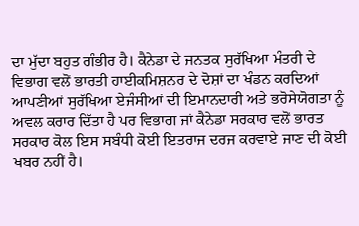ਦਾ ਮੁੱਦਾ ਬਹੁਤ ਗੰਭੀਰ ਹੈ। ਕੈਨੇਡਾ ਦੇ ਜਨਤਕ ਸੁਰੱਖਿਆ ਮੰਤਰੀ ਦੇ ਵਿਭਾਗ ਵਲੋਂ ਭਾਰਤੀ ਹਾਈਕਮਿਸ਼ਨਰ ਦੇ ਦੋਸ਼ਾਂ ਦਾ ਖੰਡਨ ਕਰਦਿਆਂ ਆਪਣੀਆਂ ਸੁਰੱਖਿਆ ਏਜੰਸੀਆਂ ਦੀ ਇਮਾਨਦਾਰੀ ਅਤੇ ਭਰੋਸੇਯੋਗਤਾ ਨੂੰ ਅਵਲ ਕਰਾਰ ਦਿੱਤਾ ਹੈ ਪਰ ਵਿਭਾਗ ਜਾਂ ਕੈਨੇਡਾ ਸਰਕਾਰ ਵਲੋਂ ਭਾਰਤ ਸਰਕਾਰ ਕੋਲ ਇਸ ਸਬੰਧੀ ਕੋਈ ਇਤਰਾਜ ਦਰਜ ਕਰਵਾਏ ਜਾਣ ਦੀ ਕੋਈ ਖਬਰ ਨਹੀਂ ਹੈ।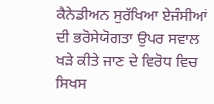ਕੈਨੇਡੀਅਨ ਸੁਰੱਖਿਆ ਏਜੰਸੀਆਂ ਦੀ ਭਰੋਸੇਯੋਗਤਾ ਉਪਰ ਸਵਾਲ ਖੜੇ ਕੀਤੇ ਜਾਣ ਦੇ ਵਿਰੋਧ ਵਿਚ ਸਿਖਸ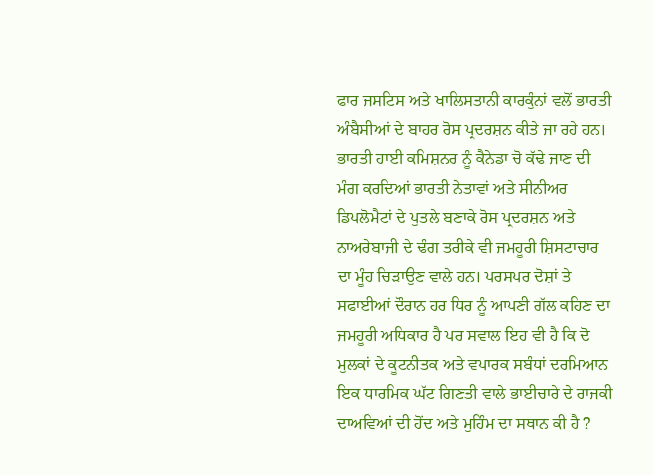ਫਾਰ ਜਸਟਿਸ ਅਤੇ ਖਾਲਿਸਤਾਨੀ ਕਾਰਕੁੰਨਾਂ ਵਲੋਂ ਭਾਰਤੀ ਅੰਬੈਸੀਆਂ ਦੇ ਬਾਹਰ ਰੋਸ ਪ੍ਰਦਰਸ਼ਨ ਕੀਤੇ ਜਾ ਰਹੇ ਹਨ। ਭਾਰਤੀ ਹਾਈ ਕਮਿਸ਼ਨਰ ਨੂੰ ਕੈਨੇਡਾ ਚੋ ਕੱਢੇ ਜਾਣ ਦੀ ਮੰਗ ਕਰਦਿਆਂ ਭਾਰਤੀ ਨੇਤਾਵਾਂ ਅਤੇ ਸੀਨੀਅਰ ਡਿਪਲੋਮੈਟਾਂ ਦੇ ਪੁਤਲੇ ਬਣਾਕੇ ਰੋਸ ਪ੍ਰਦਰਸ਼ਨ ਅਤੇ ਨਾਅਰੇਬਾਜੀ ਦੇ ਢੰਗ ਤਰੀਕੇ ਵੀ ਜਮਹੂਰੀ ਸ਼ਿਸਟਾਚਾਰ ਦਾ ਮੂੰਹ ਚਿੜਾਉਣ ਵਾਲੇ ਹਨ। ਪਰਸਪਰ ਦੋਸ਼ਾਂ ਤੇ ਸਫਾਈਆਂ ਦੌਰਾਨ ਹਰ ਧਿਰ ਨੂੰ ਆਪਣੀ ਗੱਲ ਕਹਿਣ ਦਾ ਜਮਹੂਰੀ ਅਧਿਕਾਰ ਹੈ ਪਰ ਸਵਾਲ ਇਹ ਵੀ ਹੈ ਕਿ ਦੋ ਮੁਲਕਾਂ ਦੇ ਕੂਟਨੀਤਕ ਅਤੇ ਵਪਾਰਕ ਸਬੰਧਾਂ ਦਰਮਿਆਨ ਇਕ ਧਾਰਮਿਕ ਘੱਟ ਗਿਣਤੀ ਵਾਲੇ ਭਾਈਚਾਰੇ ਦੇ ਰਾਜਕੀ ਦਾਅਵਿਆਂ ਦੀ ਹੋਂਦ ਅਤੇ ਮੁਹਿੰਮ ਦਾ ਸਥਾਨ ਕੀ ਹੈ ?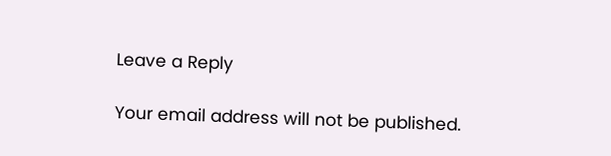Leave a Reply

Your email address will not be published.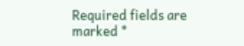Required fields are marked *